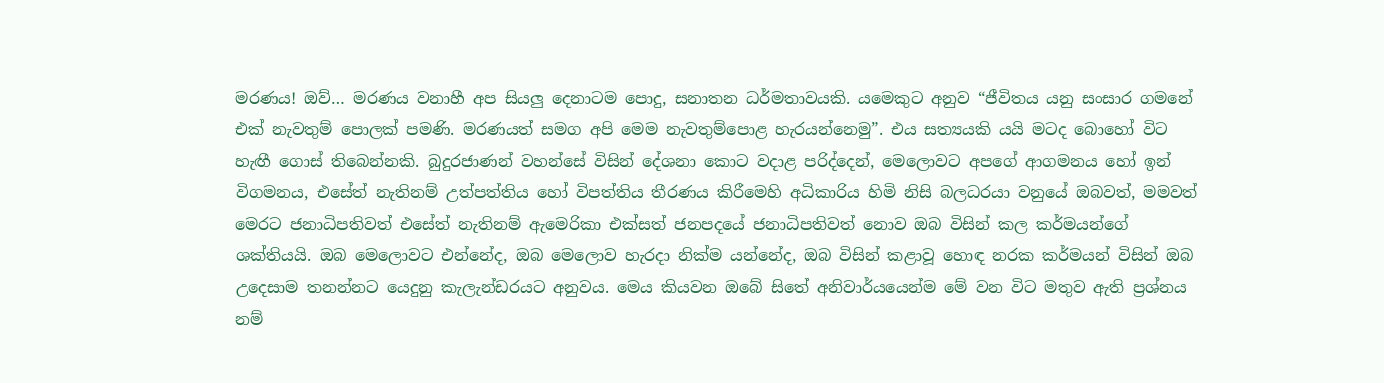මරණය! ඔව්… මරණය වනාහී අප සියලු දෙනාටම පොදු, සනාතන ධර්මතාවයකි. යමෙකුට අනුව “ජීවිතය යනු සංසාර ගමනේ එක් නැවතුම් පොලක් පමණි. මරණයත් සමග අපි මෙම නැවතුම්පොළ හැරයන්නෙමු”. එය සත්‍යයකි යයි මටද බොහෝ විට හැඟී ගොස් තිබෙන්නකි. බුදුරජාණන් වහන්සේ විසින් දේශනා කොට වදාළ පරිද්දෙන්, මෙලොවට අපගේ ආගමනය හෝ ඉන් විගමනය, එසේත් නැතිනම් උත්පත්තිය හෝ විපත්තිය තීරණය කිරීමෙහි අධිකාරිය හිමි නිසි බලධරයා වනුයේ ඔබවත්, මමවත් මෙරට ජනාධිපතිවත් එසේත් නැතිනම් ඇමෙරිකා එක්සත් ජනපදයේ ජනාධිපතිවත් නොව ඔබ විසින් කල කර්මයන්ගේ ශක්තියයි. ඔබ මෙලොවට එන්නේද, ඔබ මෙලොව හැරදා නික්ම යන්නේද, ඔබ විසින් කළාවූ හොඳ නරක කර්මයන් විසින් ඔබ උදෙසාම තනන්නට යෙදුනු කැලැන්ඩරයට අනුවය. මෙය කියවන ඔබේ සිතේ අනිවාර්යයෙන්ම මේ වන විට මතුව ඇති ප්‍රශ්නය නම්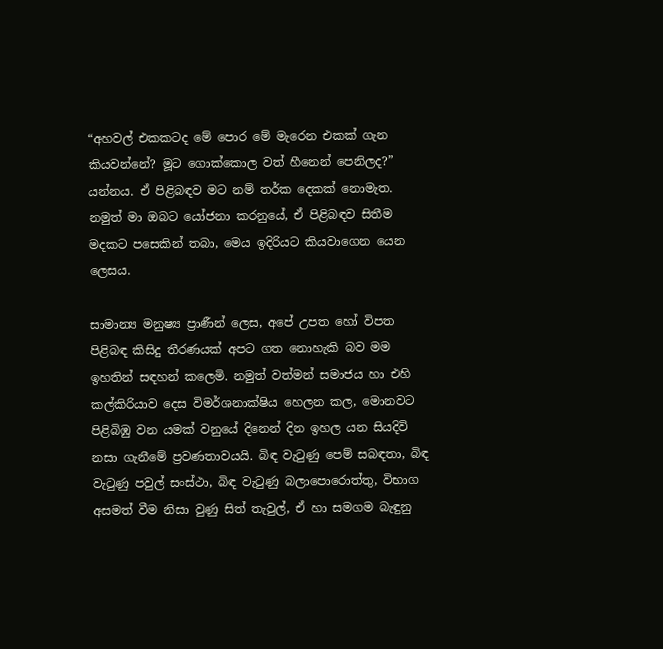“අහවල් එකකටද මේ පොර මේ මැරෙන එකක් ගැන කියවන්නේ? මූට ගොක්කොල වත් හීනෙන් පෙනිලද?” යන්නය. ඒ පිළිබඳව මට නම් තර්ක දෙකක් නොමැත. නමුත් මා ඔබට යෝජනා කරනුයේ, ඒ පිළිබඳව සිතීම මදකට පසෙකින් තබා, මෙය ඉදිරියට කියවාගෙන යෙන ලෙසය.

සාමාන්‍ය මනුෂ්‍ය ප්‍රාණීන් ලෙස, අපේ උපත හෝ විපත පිළිබඳ කිසිදු තීරණයක් අපට ගත නොහැකි බව මම ඉහතින් සඳහන් කලෙමි. නමුත් වත්මන් සමාජය හා එහි කල්කිරියාව දෙස විමර්ශනාක්ෂිය හෙලන කල, මොනවට පිළිබිඹු වන යමක් වනුයේ දිනෙන් දින ඉහල යන සියදිවි නසා ගැනීමේ ප්‍රවණතාවයයි. බිඳ වැටුණු පෙම් සබඳතා, බිඳ වැටුණු පවුල් සංස්ථා, බිඳ වැටුණු බලාපොරොත්තු, විභාග අසමත් වීම නිසා වුණු සිත් තැවුල්, ඒ හා සමගම බැඳුනු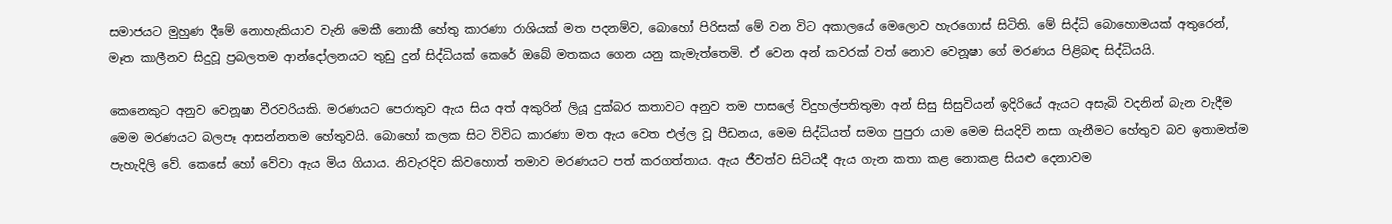සමාජයට මුහුණ දීමේ නොහැකියාව වැනි මෙකී නොකී හේතු කාරණා රාශියක් මත පදනම්ව, බොහෝ පිරිසක් මේ වන විට අකාලයේ මෙලොව හැරගොස් සිටිති. මේ සිද්ධි බොහොමයක් අතුරෙන්, මෑත කාලීනව සිදුවූ ප්‍රබලතම ආන්දෝලනයට තුඩු දුන් සිද්ධියක් කෙරේ ඔබේ මතකය ගෙන යනු කැමැත්තෙමි. ඒ වෙන අන් කවරක් වත් නොව වෙනූෂා ගේ මරණය පිළිබඳ සිද්ධියයි.

කෙනෙකුට අනුව වෙනූෂා වීරවරියකි. මරණයට පෙරාතුව ඇය සිය අත් අකුරින් ලියූ දුක්බර කතාවට අනුව තම පාසලේ විදුහල්පතිතුමා අන් සිසු සිසුවියන් ඉදිරියේ ඇයට අසැබි වදනින් බැන වැදීම මෙම මරණයට බලපෑ ආසන්නතම හේතුවයි. බොහෝ කලක සිට විවිධ කාරණා මත ඇය වෙත එල්ල වූ පීඩනය, මෙම සිද්ධියත් සමග පුපුරා යාම මෙම සියදිවි නසා ගැනීමට හේතුව බව ඉතාමත්ම පැහැදිලි වේ. කෙසේ හෝ වේවා ඇය මිය ගියාය. නිවැරදිව කිවහොත් තමාව මරණයට පත් කරගත්තාය. ඇය ජීවත්ව සිටියදී ඇය ගැන කතා කළ නොකළ සියළු දෙනාවම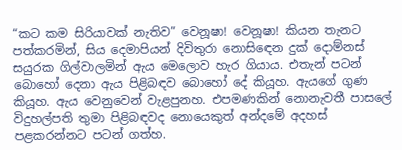“කට කම සිරියාවක් නැතිව” වෙනූෂා! වෙනූෂා! කියන තැනට පත්කරමින්, සිය දෙමාපියන් දිවිතුරා නොසිඳෙන දුක් දොම්නස් සයුරක ගිල්වාලමින් ඇය මෙලොව හැර ගියාය. එතැන් පටන් බොහෝ දෙනා ඇය පිළිබඳව බොහෝ දේ කියූහ. ඇයගේ ගුණ කියූහ. ඇය වෙනුවෙන් වැළපුනහ. එපමණකින් නොනැවතී පාසලේ විදුහල්පති තුමා පිළිබඳවද නොයෙකුත් අන්දමේ අදහස් පළකරන්නට පටන් ගත්හ.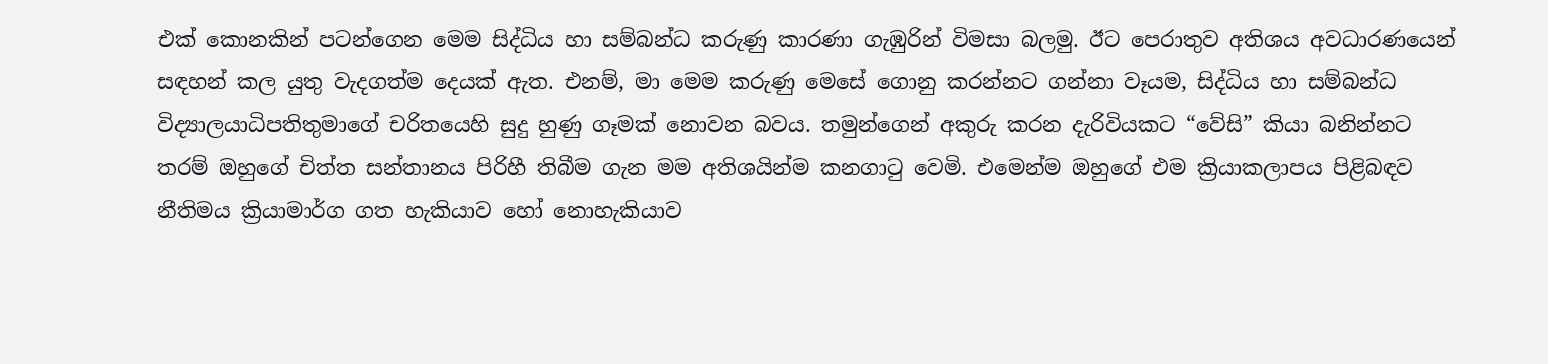එක් කොනකින් පටන්ගෙන මෙම සිද්ධිය හා සම්බන්ධ කරුණු කාරණා ගැඹුරින් විමසා බලමු. ඊට පෙරාතුව අතිශය අවධාරණයෙන් සඳහන් කල යුතු වැදගත්ම දෙයක් ඇත. එනම්, මා මෙම කරුණු මෙසේ ගොනු කරන්නට ගන්නා වෑයම, සිද්ධිය හා සම්බන්ධ විද්‍යාලයාධිපතිතුමාගේ චරිතයෙහි සුදු හුණු ගෑමක් නොවන බවය. තමුන්ගෙන් අකුරු කරන දැරිවියකට “වේසි” කියා බනින්නට තරම් ඔහුගේ චිත්ත සන්තානය පිරිහී තිබීම ගැන මම අතිශයින්ම කනගාටු වෙමි. එමෙන්ම ඔහුගේ එම ක්‍රියාකලාපය පිළිබඳව නීතිමය ක්‍රියාමාර්ග ගත හැකියාව හෝ නොහැකියාව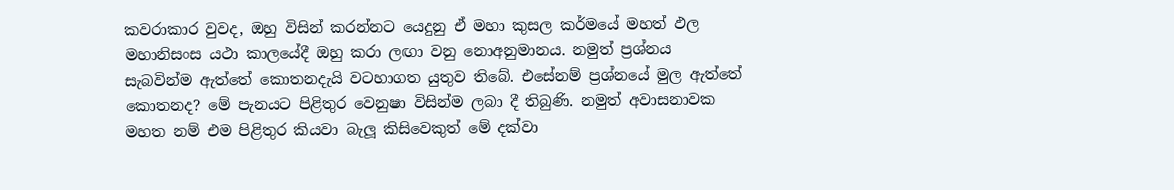කවරාකාර වුවද, ඔහු විසින් කරන්නට යෙදුනු ඒ මහා කුසල කර්මයේ මහත් ඵල මහානිසංස යථා කාලයේදී ඔහු කරා ලඟා වනු නොඅනුමානය. නමුත් ප්‍රශ්නය සැබවින්ම ඇත්තේ කොතනදැයි වටහාගත යුතුව තිබේ. එසේනම් ප්‍රශ්නයේ මුල ඇත්තේ කොතනද? මේ පැනයට පිළිතුර වෙනුෂා විසින්ම ලබා දී තිබුණි. නමුත් අවාසනාවක මහත නම් එම පිළිතුර කියවා බැලූ කිසිවෙකුත් මේ දක්වා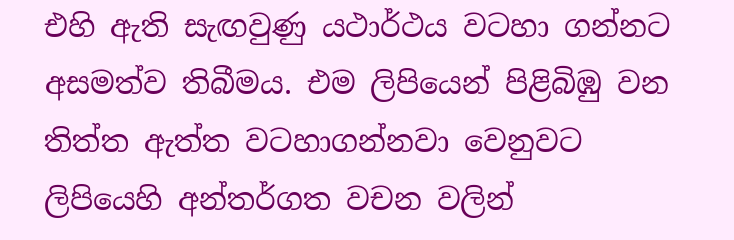එහි ඇති සැඟවුණු යථාර්ථය වටහා ගන්නට අසමත්ව තිබීමය. එම ලිපියෙන් පිළිබිඹු වන තිත්ත ඇත්ත වටහාගන්නවා වෙනුවට ලිපියෙහි අන්තර්ගත වචන වලින්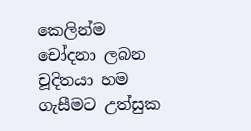කෙලින්ම චෝදනා ලබන චූදිතයා හම ගැසීමට උත්සුක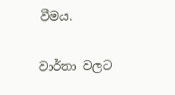වීමය.

වාර්තා වලට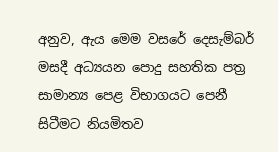අනුව, ඇය මෙම වසරේ දෙසැම්බර් මසදී අධ්‍යයන පොදු සහතික පත්‍ර සාමාන්‍ය පෙළ විභාගයට පෙනී සිටීමට නියමිතව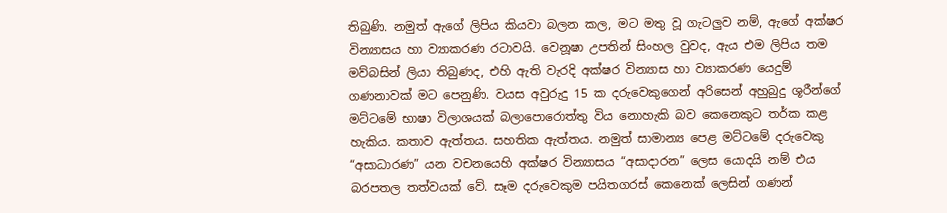තිබුණි. නමුත් ඇගේ ලිපිය කියවා බලන කල, මට මතු වූ ගැටලුව නම්, ඇගේ අක්ෂර වින්‍යාසය හා ව්‍යාකරණ රටාවයි. වෙනූෂා උපතින් සිංහල වුවද, ඇය එම ලිපිය තම මව්බසින් ලියා තිබුණද, එහි ඇති වැරදි අක්ෂර වින්‍යාස හා ව්‍යාකරණ යෙදුම් ගණනාවක් මට පෙනුණි. වයස අවුරුදු 15 ක දරුවෙකුගෙන් අරිසෙන් අහුබුදු ශූරීන්ගේ මට්ටමේ භාෂා විලාශයක් බලාපොරොත්තු විය නොහැකි බව කෙනෙකුට තර්ක කළ හැකිය. කතාව ඇත්තය. සහතික ඇත්තය. නමුත් සාමාන්‍ය පෙළ මට්ටමේ දරුවෙකු “අසාධාරණ” යන වචනයෙහි අක්ෂර වින්‍යාසය “අසාදාරන” ලෙස යොදයි නම් එය බරපතල තත්වයක් වේ. සෑම දරුවෙකුම පයිතගරස් කෙනෙක් ලෙසින් ගණන්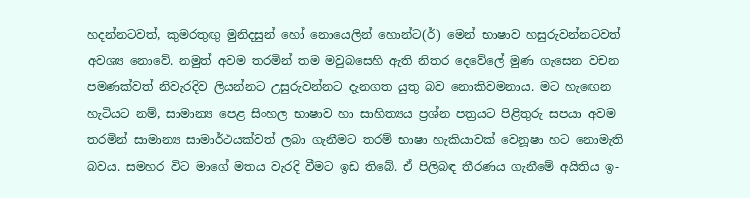හදන්නටවත්, කුමරතුඟු මුනිදසුන් හෝ නොයෙලින් හොන්ට(ර්) මෙන් භාෂාව හසුරුවන්නටවත් අවශ්‍ය නොවේ. නමුත් අවම තරමින් තම මවුබසෙහි ඇති නිතර දෙවේලේ මුණ ගැසෙන වචන පමණක්වත් නිවැරදිව ලියන්නට උසුරුවන්නට දැනගත යුතු බව නොකිවමනාය. මට හැඟෙන හැටියට නම්, සාමාන්‍ය පෙළ සිංහල භාෂාව හා සාහිත්‍යය ප්‍රශ්න පත්‍රයට පිළිතුරු සපයා අවම තරමින් සාමාන්‍ය සාමාර්ථයක්වත් ලබා ගැනීමට තරම් භාෂා හැකියාවක් වෙනූෂා හට නොමැති බවය. සමහර විට මාගේ මතය වැරදි වීමට ඉඩ තිබේ. ඒ පිලිබඳ තීරණය ගැනීමේ අයිතිය ඉ-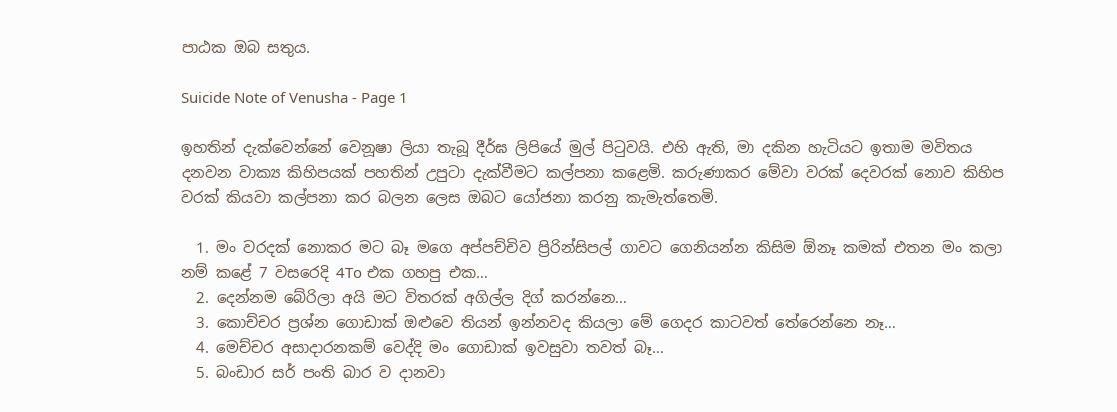පාඨක ඔබ සතුය.

Suicide Note of Venusha - Page 1

ඉහතින් දැක්වෙන්නේ වෙනූෂා ලියා තැබූ දීර්ඝ ලිපියේ මුල් පිටුවයි. එහි ඇති, මා දකින හැටියට ඉතාම මවිතය දනවන වාක්‍ය කිහිපයක් පහතින් උපුටා දැක්වීමට කල්පනා කළෙමි. කරුණාකර මේවා වරක් දෙවරක් නොව කිහිප වරක් කියවා කල්පනා කර බලන ලෙස ඔබට යෝජනා කරනු කැමැත්තෙමි.

  1. මං වරදක් නොකර මට බෑ මගෙ අප්පච්චිව ප්‍රිරින්සිපල් ගාවට ගෙනියන්න කිසිම ඕනෑ කමක් එතන මං කලා නම් කළේ 7 වසරෙදි 4To එක ගහපු එක…
  2. දෙන්නම බේරිලා අයි මට විතරක් අගිල්ල දිග් කරන්නෙ…
  3. කොච්චර ප්‍රශ්න ගොඩාක් ඔළුවෙ තියන් ඉන්නවද කියලා මේ ගෙදර කාටවත් තේරෙන්නෙ නෑ…
  4. මෙච්චර අසාදාරනකම් වෙද්දි මං ගොඩාක් ඉවසුවා තවත් බෑ…
  5. බංඩාර සර් පංති බාර ව දානවා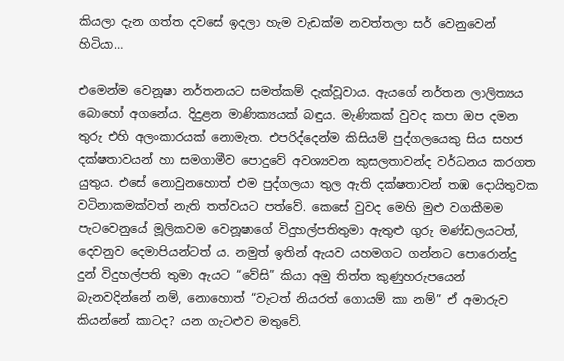කියලා දැන ගත්ත දවසේ ඉදලා හැම වැඩක්ම නවත්තලා සර් වෙනුවෙන් හිටියා…

එමෙන්ම වෙනූෂා නර්තනයට සමත්කම් දැක්වූවාය. ඇයගේ නර්තන ලාලිත්‍යය බොහෝ අගනේය. දිදුළන මාණික්‍යයක් බඳුය. මැණිකක් වුවද කපා ඔප දමන තුරු එහි අලංකාරයක් නොමැත. එපරිද්දෙන්ම කිසියම් පුද්ගලයෙකු සිය සහජ දක්ෂතාවයන් හා සමගාමීව පොදුවේ අවශ්‍යවන කුසලතාවන්ද වර්ධනය කරගත යුතුය. එසේ නොවුනහොත් එම පුද්ගලයා තුල ඇති දක්ෂතාවන් තඹ දොයිතුවක වටිනාකමක්වත් නැති තත්වයට පත්වේ. කෙසේ වුවද මෙහි මුළු වගකීමම පැටවෙනුයේ මූලිකවම වෙනූෂාගේ විදුහල්පතිතුමා ඇතුළු ගුරු මණ්ඩලයටත්, දෙවනුව දෙමාපියන්ටත් ය. නමුත් ඉතින් ඇයව යහමගට ගන්නට පොරොන්දු දුන් විදුහල්පති තුමා ඇයට “වේසි” කියා අමු තිත්ත කුණුහරුපයෙන් බැනවදින්නේ නම්, නොහොත් “වැටත් නියරත් ගොයම් කා නම්” ඒ අමාරුව කියන්නේ කාටද? යන ගැටළුව මතුවේ.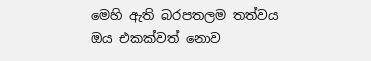මෙහි ඇති බරපතලම තත්වය ඔය එකක්වත් නොව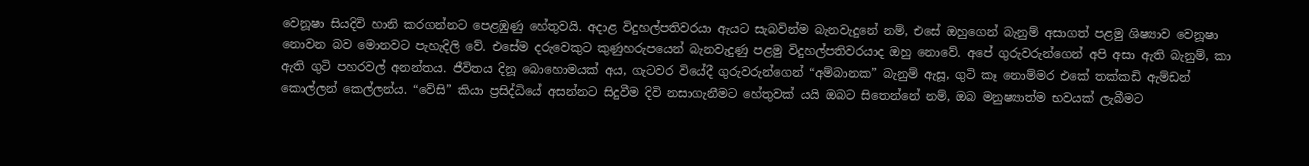වෙනූෂා සියදිවි හානි කරගන්නට පෙළඹුණු හේතුවයි. අදාළ විදුහල්පතිවරයා ඇයට සැබවින්ම බැනවැදුනේ නම්, එසේ ඔහුගෙන් බැනුම් අසාගත් පළමු ශිෂ්‍යාව වෙනූෂා නොවන බව මොනවට පැහැදිලි වේ. එසේම දරුවෙකුට කුණුහරුපයෙන් බැනවැදුණු පළමු විදුහල්පතිවරයාද ඔහු නොවේ. අපේ ගුරුවරුන්ගෙන් අපි අසා ඇති බැනුම්, කා ඇති ගුටි පහරවල් අනන්තය. ජීවිතය දිනූ බොහොමයක් අය, ගැටවර වියේදී ගුරුවරුන්ගෙන් “අම්බානක” බැනුම් ඇසූ, ගුටි කෑ නොම්මර එකේ තක්කඩි ඇම්ඩන් කොල්ලන් කෙල්ලන්ය. “වේසි” කියා ප්‍රසිද්ධියේ අසන්නට සිදුවීම දිවි නසාගැනීමට හේතුවක් යයි ඔබට සිතෙන්නේ නම්, ඔබ මනුෂ්‍යාත්ම භවයක් ලැබීමට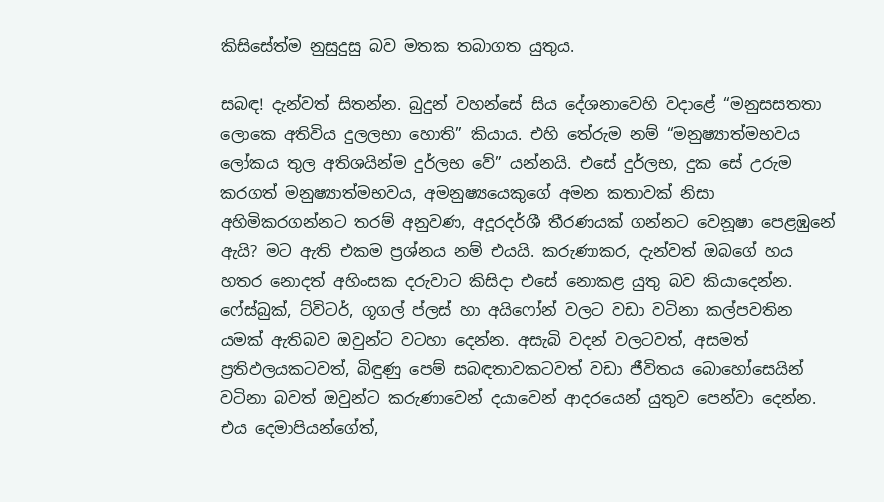කිසිසේත්ම නුසුදුසු බව මතක තබාගත යුතුය.

සබඳ! දැන්වත් සිතන්න. බුදුන් වහන්සේ සිය දේශනාවෙහි වදාළේ “මනුසසතතා ලොකෙ අතිවිය දුලලභා හොති” කියාය. එහි තේරුම නම් “මනුෂ්‍යාත්මභවය ලෝකය තුල අතිශයින්ම දුර්ලභ වේ” යන්නයි. එසේ දුර්ලභ, දුක සේ උරුම කරගත් මනුෂ්‍යාත්මභවය, අමනුෂ්‍යයෙකුගේ අමන කතාවක් නිසා අහිමිකරගන්නට තරම් අනුවණ, අදූරදර්ශී තීරණයක් ගන්නට වෙනූෂා පෙළඹුනේ ඇයි? මට ඇති එකම ප්‍රශ්නය නම් එයයි. කරුණාකර, දැන්වත් ඔබගේ හය හතර නොදත් අහිංසක දරුවාට කිසිදා එසේ නොකළ යුතු බව කියාදෙන්න. ෆේස්බුක්, ට්විටර්, ගූගල් ප්ලස් හා අයිෆෝන් වලට වඩා වටිනා කල්පවතින යමක් ඇතිබව ඔවුන්ට වටහා දෙන්න. අසැබි වදන් වලටවත්, අසමත් ප්‍රතිඵලයකටවත්, බිඳුණු පෙම් සබඳතාවකටවත් වඩා ජීවිතය බොහෝසෙයින් වටිනා බවත් ඔවුන්ට කරුණාවෙන් දයාවෙන් ආදරයෙන් යුතුව පෙන්වා දෙන්න. එය දෙමාපියන්ගේත්,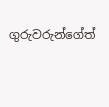ගුරුවරුන්ගේත්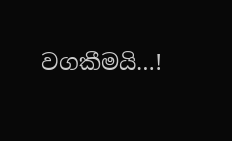වගකීමයි…!